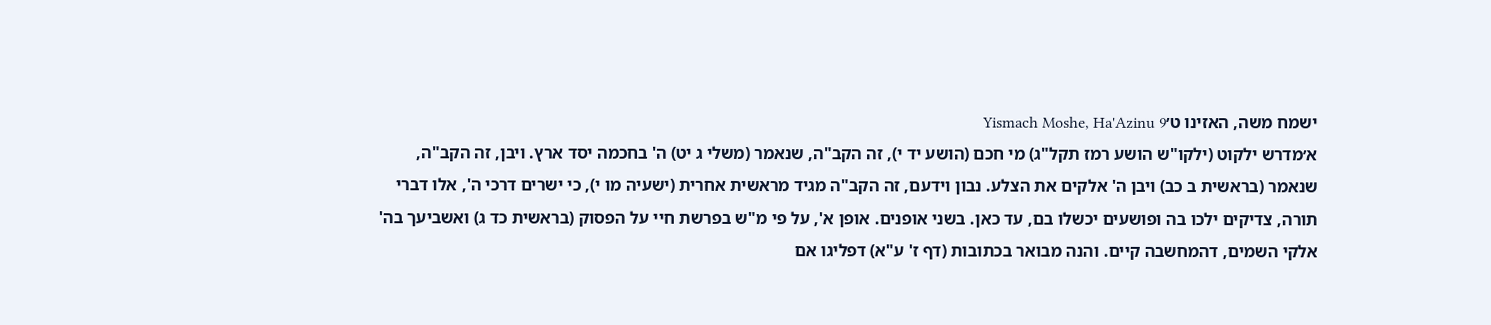ישמח משה, האזינו ט׳Yismach Moshe, Ha'Azinu 9
א׳מדרש ילקוט (ילקו"ש הושע רמז תקל"ג) מי חכם (הושע יד י), זה הקב"ה, שנאמר (משלי ג יט) ה' בחכמה יסד ארץ. ויבן, זה הקב"ה, שנאמר (בראשית ב כב) ויבן ה' אלקים את הצלע. נבון וידעם, זה הקב"ה מגיד מראשית אחרית (ישעיה מו י), כי ישרים דרכי ה', אלו דברי תורה, צדיקים ילכו בה ופושעים יכשלו בם, עד כאן. בשני אופנים. אופן א', על פי מ"ש בפרשת חיי על הפסוק (בראשית כד ג) ואשביעך בה' אלקי השמים, דהמחשבה קיים. והנה מבואר בכתובות (דף ז' ע"א) דפליגו אם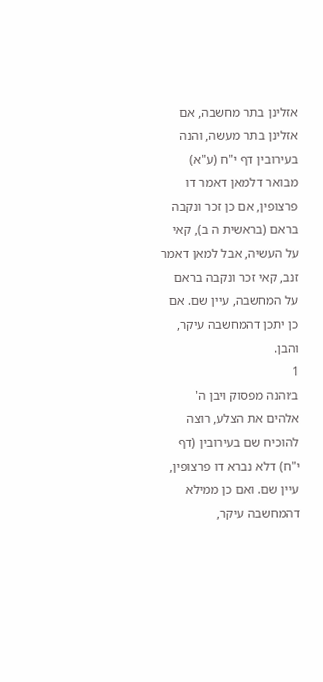אזלינן בתר מחשבה, אם אזלינן בתר מעשה, והנה בעירובין דף י"ח (ע"א) מבואר דלמאן דאמר דו פרצופין, אם כן זכר ונקבה בראם (בראשית ה ב), קאי על העשיה, אבל למאן דאמר זנב, קאי זכר ונקבה בראם על המחשבה, עיין שם. אם כן יתכן דהמחשבה עיקר, והבן.
1
ב׳והנה מפסוק ויבן ה' אלהים את הצלע, רוצה להוכיח שם בעירובין (דף י"ח) דלא נברא דו פרצופין, עיין שם. ואם כן ממילא דהמחשבה עיקר,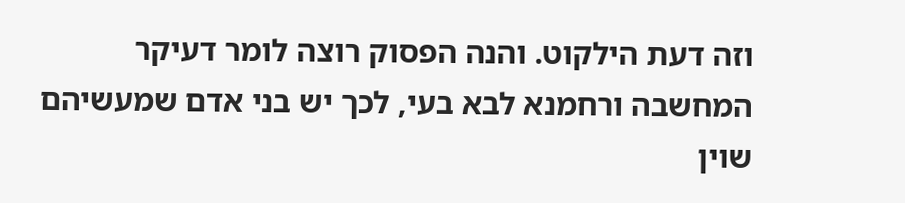וזה דעת הילקוט. והנה הפסוק רוצה לומר דעיקר המחשבה ורחמנא לבא בעי, לכך יש בני אדם שמעשיהם שוין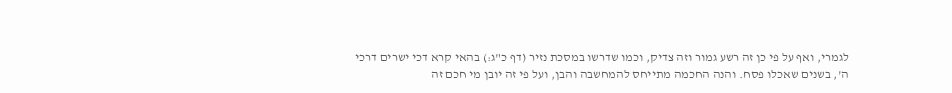לגמרי, ואף על פי כן זה רשע גמור וזה צדיק, וכמו שדרשו במסכת נזיר (דף כ"ג:) בהאי קרא דכי ישרים דרכי ה', בשנים שאכלו פסח. והנה החכמה מתייחס להמחשבה והבן, ועל פי זה יובן מי חכם זה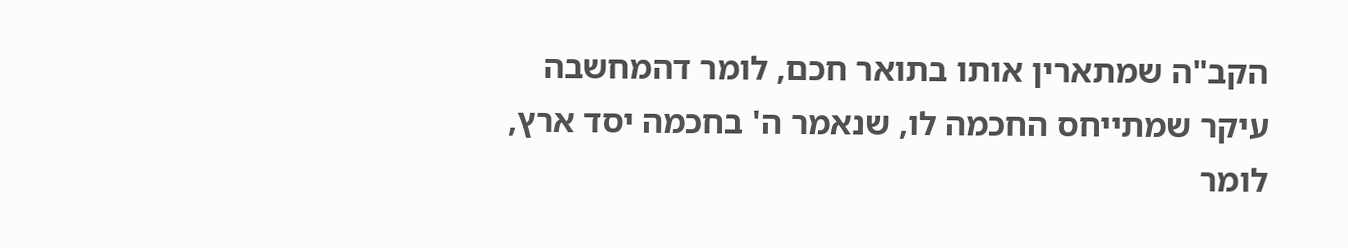הקב"ה שמתארין אותו בתואר חכם, לומר דהמחשבה עיקר שמתייחס החכמה לו, שנאמר ה' בחכמה יסד ארץ, לומר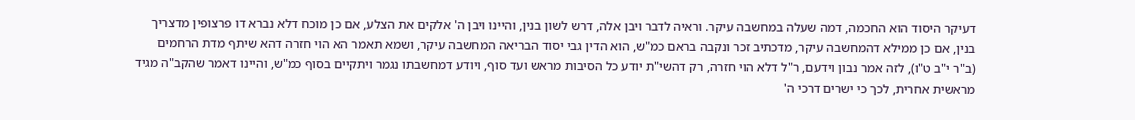דעיקר היסוד הוא החכמה, דמה שעלה במחשבה עיקר. וראיה לדבר ויבן אלה, דרש לשון בנין, והיינו ויבן ה' אלקים את הצלע, אם כן מוכח דלא נברא דו פרצופין מדצריך בנין, אם כן ממילא דהמחשבה עיקר, מדכתיב זכר ונקבה בראם כמ"ש, הוא הדין גבי יסוד הבריאה המחשבה עיקר, ושמא תאמר הא הוי חזרה דהא שיתף מדת הרחמים (ב"ר י"ב ט"ו), לזה אמר נבון וידעם, ר"ל דלא הוי חזרה, רק דהשי"ת יודע כל הסיבות מראש ועד סוף, ויודע דמחשבתו נגמר ויתקיים בסוף כמ"ש, והיינו דאמר שהקב"ה מגיד מראשית אחרית, לכך כי ישרים דרכי ה'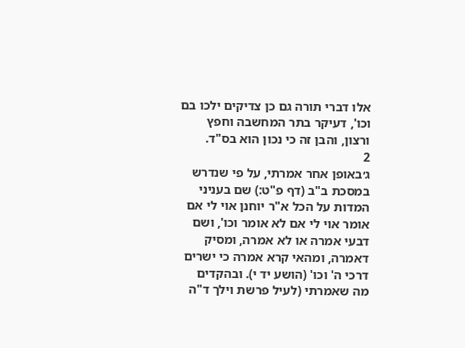אלו דברי תורה גם כן צדיקים ילכו בם וכו', דעיקר בתר המחשבה וחפץ ורצון, והבן זה כי נכון הוא בס"ד.
2
ג׳באופן אחר אמרתי, על פי שנדרש במסכת ב"ב (דף פ"ט:) שם בעניני המדות על הכל א"ר יוחנן אוי לי אם אומר אוי לי אם לא אומר וכו', ושם דבעי אמרה או לא אמרה, ומסיק דאמרה, ומהאי קרא אמרה כי ישרים דרכי ה' וכו' (הושע יד י). ובהקדים מה שאמרתי (לעיל פרשת וילך ד"ה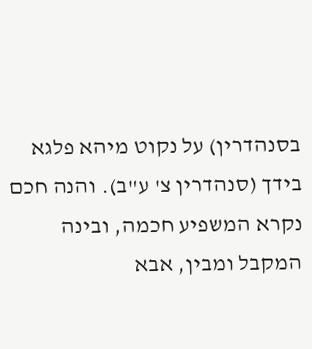בסנהדרין) על נקוט מיהא פלגא בידך (סנהדרין צ' ע"ב). והנה חכם נקרא המשפיע חכמה, ובינה המקבל ומבין, אבא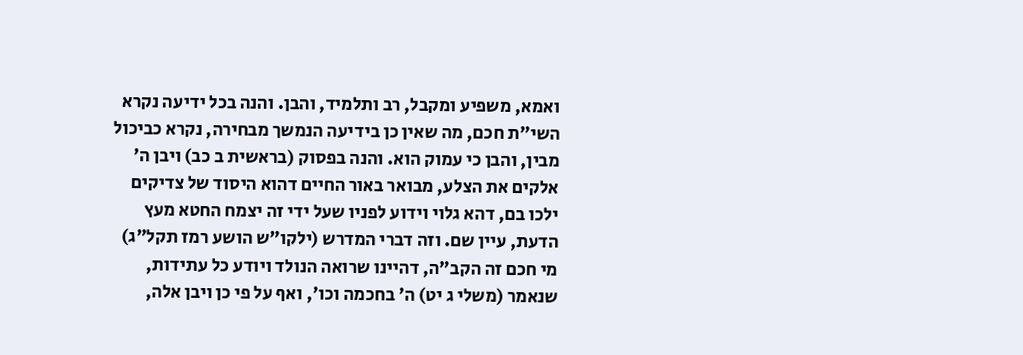ואמא, משפיע ומקבל, רב ותלמיד, והבן. והנה בכל ידיעה נקרא השי"ת חכם, מה שאין כן בידיעה הנמשך מבחירה, נקרא כביכול מבין, והבן כי עמוק הוא. והנה בפסוק (בראשית ב כב) ויבן ה' אלקים את הצלע, מבואר באור החיים דהוא היסוד של צדיקים ילכו בם, דהא גלוי וידוע לפניו שעל ידי זה יצמח החטא מעץ הדעת, עיין שם. וזה דברי המדרש (ילקו"ש הושע רמז תקל"ג) מי חכם זה הקב"ה, דהיינו שרואה הנולד ויודע כל עתידות, שנאמר (משלי ג יט) ה' בחכמה וכו', ואף על פי כן ויבן אלה,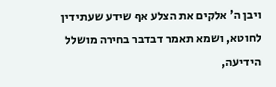ויבן ה' אלקים את הצלע אף שידע שעתידין לחוטא, ושמא תאמר דבדבר בחירה מושלל הידיעה,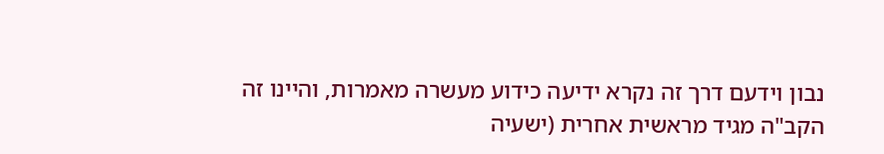נבון וידעם דרך זה נקרא ידיעה כידוע מעשרה מאמרות, והיינו זה הקב"ה מגיד מראשית אחרית (ישעיה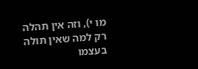מו י), וזה אין תהלה רק למה שאין תולה בעצמו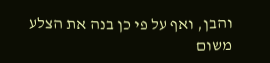והבן, ואף על פי כן בנה את הצלע משום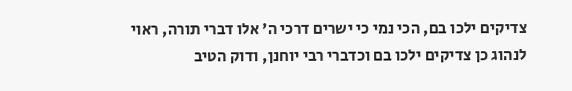צדיקים ילכו בם, הכי נמי כי ישרים דרכי ה' אלו דברי תורה, ראוי לנהוג כן צדיקים ילכו בם וכדברי רבי יוחנן, ודוק הטיב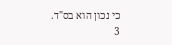כי נכון הוא בס"ד.
3